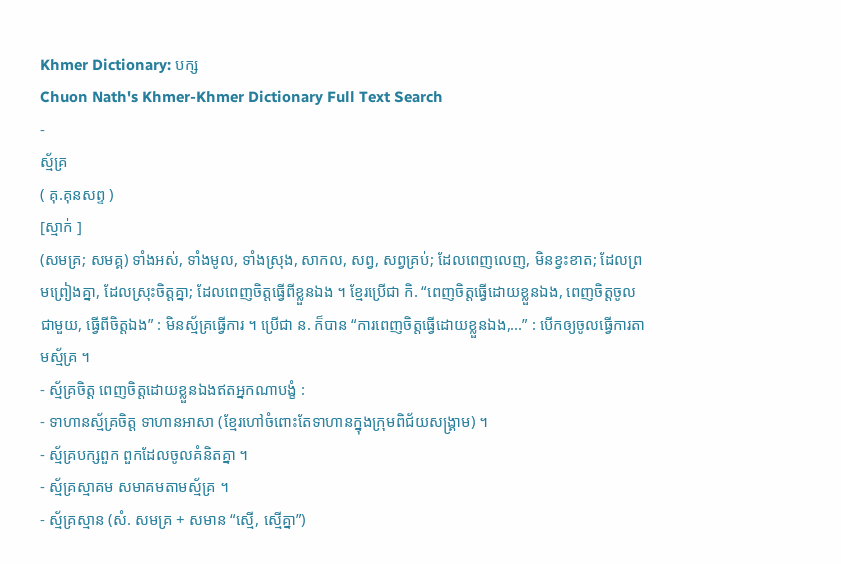Khmer Dictionary: បក្ស
Chuon Nath's Khmer-Khmer Dictionary Full Text Search
-
ស្ម័គ្រ
( គុ.គុនសព្ទ )
[ស្មាក់ ]
(សមគ្រ; សមគ្គ) ទាំងអស់, ទាំងមូល, ទាំងស្រុង, សាកល, សព្វ, សព្វគ្រប់; ដែលពេញលេញ, មិនខ្វះខាត; ដែលព្រមព្រៀងគ្នា, ដែលស្រុះចិត្តគ្នា; ដែលពេញចិត្តធ្វើពីខ្លួនឯង ។ ខ្មែរប្រើជា កិ. “ពេញចិត្តធ្វើដោយខ្លួនឯង, ពេញចិត្តចូលជាមួយ, ធ្វើពីចិត្តឯង” : មិនស្ម័គ្រធ្វើការ ។ ប្រើជា ន. ក៏បាន “ការពេញចិត្តធ្វើដោយខ្លួនឯង,...” : បើកឲ្យចូលធ្វើការតាមស្ម័គ្រ ។
- ស្ម័គ្រចិត្ត ពេញចិត្តដោយខ្លួនឯងឥតអ្នកណាបង្ខំ :
- ទាហានស្ម័គ្រចិត្ត ទាហានអាសា (ខ្មែរហៅចំពោះតែទាហានក្នុងក្រុមពិជ័យសង្រ្គាម) ។
- ស្ម័គ្របក្សពួក ពួកដែលចូលគំនិតគ្នា ។
- ស្ម័គ្រស្មាគម សមាគមតាមស្ម័គ្រ ។
- ស្ម័គ្រស្មាន (សំ. សមគ្រ + សមាន “ស្មើ, ស្មើគ្នា”)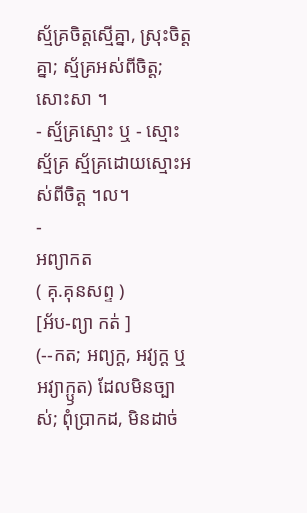ស្ម័គ្រចិត្តស្មើគ្នា, ស្រុះចិត្តគ្នា; ស្ម័គ្រអស់ពីចិត្ត; សោះសា ។
- ស្ម័គ្រស្មោះ ឬ - ស្មោះស្ម័គ្រ ស្ម័គ្រដោយស្មោះអស់ពីចិត្ត ។ល។
-
អព្យាកត
( គុ.គុនសព្ទ )
[អ័ប-ព្យា កត់ ]
(--កត; អព្យក្ត, អវ្យក្ត ឬ អវ្យាក្ឫត) ដែលមិនច្បាស់; ពុំប្រាកដ, មិនដាច់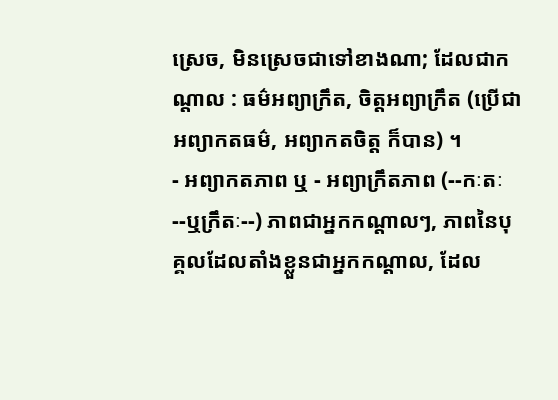ស្រេច, មិនស្រេចជាទៅខាងណា; ដែលជាកណ្តាល : ធម៌អព្យាក្រឹត, ចិត្តអព្យាក្រឹត (ប្រើជា អព្យាកតធម៌, អព្យាកតចិត្ត ក៏បាន) ។
- អព្យាកតភាព ឬ - អព្យាក្រឹតភាព (--កៈតៈ--ឬក្រឹតៈ--) ភាពជាអ្នកកណ្តាលៗ, ភាពនៃបុគ្គលដែលតាំងខ្លួនជាអ្នកកណ្តាល, ដែល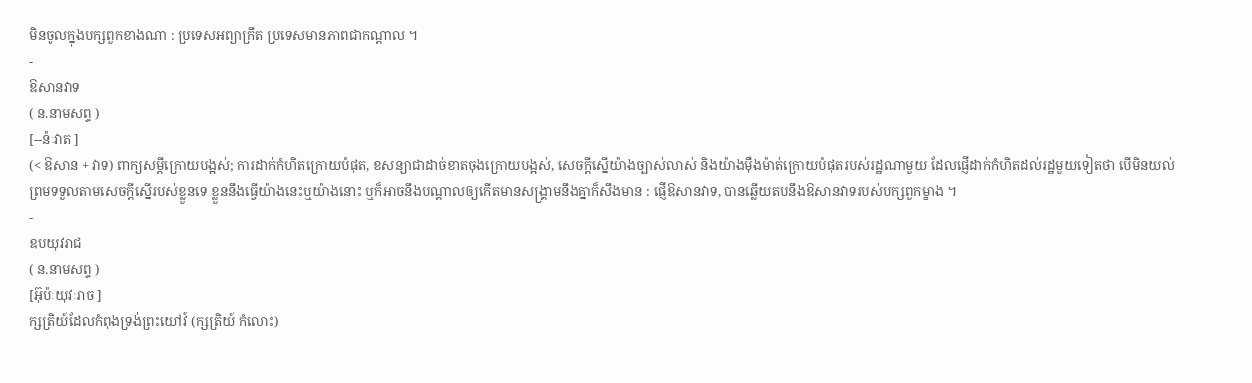មិនចូលក្នុងបក្សពួកខាងណា : ប្រទេសអព្យាក្រឹត ប្រទេសមានភាពជាកណ្តាល ។
-
ឱសានវាទ
( ន.នាមសព្ទ )
[--ន៉ៈវាត ]
(< ឱសាន + វាទ) ពាក្យសម្ដីក្រោយបង្អស់; ការដាក់កំហិតក្រោយបំផុត, ខសន្យាជាដាច់ខាតចុងក្រោយបង្អស់, សេចក្ដីស្នើយ៉ាងច្បាស់លាស់ និងយ៉ាងម៉ឺងម៉ាត់ក្រោយបំផុតរបស់រដ្ឋណាមួយ ដែលផ្ញើដាក់កំហិតដល់រដ្ឋមួយទៀតថា បើមិនយល់ព្រមទទួលតាមសេចក្ដីស្នើរបស់ខ្លួនទេ ខ្លួននឹងធ្វើយ៉ាងនេះឬយ៉ាងនោះ ឬក៏អាចនឹងបណ្ដាលឲ្យកើតមានសង្រ្គាមនឹងគ្នាក៏សឹងមាន : ផ្ញើឱសានវាទ, បានឆ្លើយតបនឹងឱសានវាទរបស់បក្សពួកម្ខាង ។
-
ឧបយុវរាជ
( ន.នាមសព្ទ )
[អ៊ុប៉ៈយុវៈរាច ]
ក្សត្រិយ៍ដែលកំពុងទ្រង់ព្រះយៅវ៍ (ក្សត្រិយ៍ កំលោះ)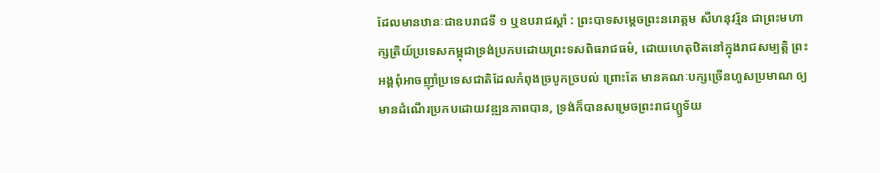ដែលមានឋានៈជាឧបរាជទី ១ ឬឧបរាជស្តាំ : ព្រះបាទសម្តេចព្រះនរោត្តម សីហនុវរ្ម័ន ជាព្រះមហាក្សត្រិយ៍ប្រទេសកម្ពុជាទ្រង់ប្រកបដោយព្រះទសពិធរាជធម៌, ដោយហេតុឋិតនៅក្នុងរាជសម្បត្តិ ព្រះអង្គពុំអាចញ៉ាំប្រទេសជាតិដែលកំពុងច្របូកច្របល់ ព្រោះតែ មានគណៈបក្សច្រើនហួសប្រមាណ ឲ្យមានដំណើរប្រកបដោយវឌ្ឍនភាពបាន, ទ្រង់ក៏បានសម្រេចព្រះរាជហ្ឫទ័យ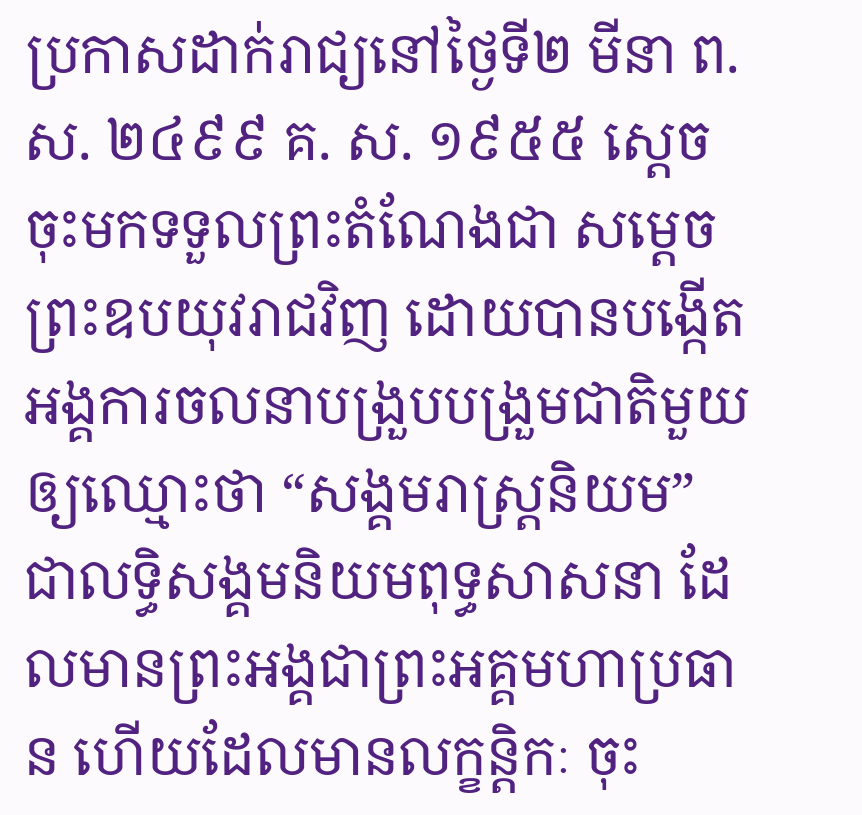ប្រកាសដាក់រាជ្យនៅថ្ងៃទី២ មីនា ព. ស. ២៤៩៩ គ. ស. ១៩៥៥ ស្តេចចុះមកទទួលព្រះតំណែងជា សម្តេចព្រះឧបយុវរាជវិញ ដោយបានបង្កើតអង្គការចលនាបង្រួបបង្រួមជាតិមួយ ឲ្យឈ្មោះថា “សង្គមរាស្រ្តនិយម” ជាលទ្ធិសង្គមនិយមពុទ្ធសាសនា ដែលមានព្រះអង្គជាព្រះអគ្គមហាប្រធាន ហើយដែលមានលក្ខន្តិកៈ ចុះ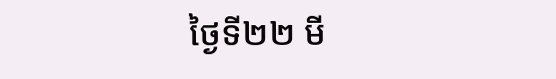ថ្ងៃទី២២ មី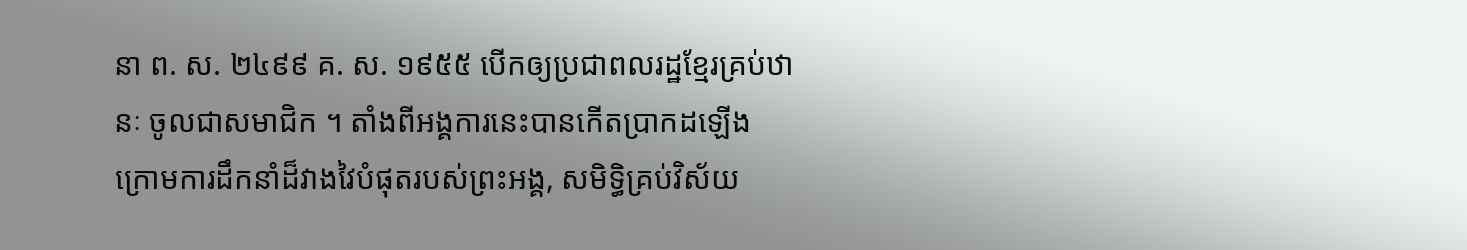នា ព. ស. ២៤៩៩ គ. ស. ១៩៥៥ បើកឲ្យប្រជាពលរដ្ឋខ្មែរគ្រប់ឋានៈ ចូលជាសមាជិក ។ តាំងពីអង្គការនេះបានកើតប្រាកដឡើង ក្រោមការដឹកនាំដ៏វាងវៃបំផុតរបស់ព្រះអង្គ, សមិទ្ធិគ្រប់វិស័យ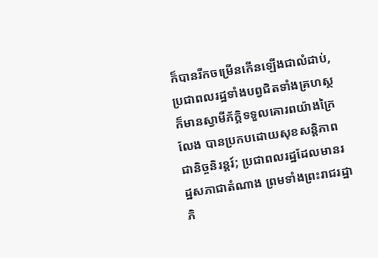ក៏បានរីកចម្រើនកើនឡើងជាលំដាប់, ប្រជាពលរដ្ឋទាំងបព្វជិតទាំងគ្រហស្ថ ក៏មានស្វាមីភ័ក្តិទទួលគោរពយ៉ាងក្រៃលែង បានប្រកបដោយសុខសន្តិភាពជានិច្ចនិរន្តរ៍; ប្រជាពលរដ្ឋដែលមានរដ្ឋសភាជាតំណាង ព្រមទាំងព្រះរាជរដ្ឋាភិ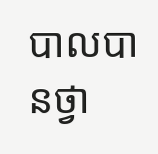បាលបានថ្វា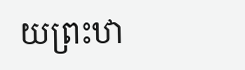យព្រះឋា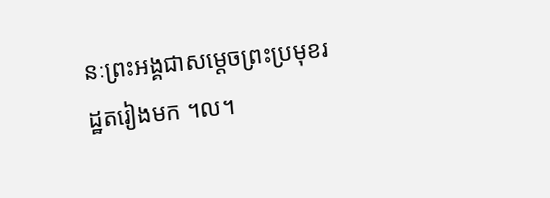នៈព្រះអង្គជាសម្តេចព្រះប្រមុខរដ្ឋតរៀងមក ។ល។